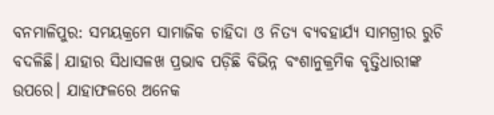ବନମାଳିପୁର: ସମୟକ୍ରମେ ସାମାଜିକ ଚାହିଦା ଓ ନିତ୍ୟ ବ୍ୟବହାର୍ଯ୍ୟ ସାମଗ୍ରୀର ରୁଚି ବଦଳିଛି। ଯାହାର ସିଧାସଳଖ ପ୍ରଭାବ ପଡ଼ିଛି ବିଭିନ୍ନ ବଂଶାନୁକ୍ରମିକ ବୃତ୍ତିଧାରୀଙ୍କ ଉପରେ। ଯାହାଫଳରେ ଅନେକ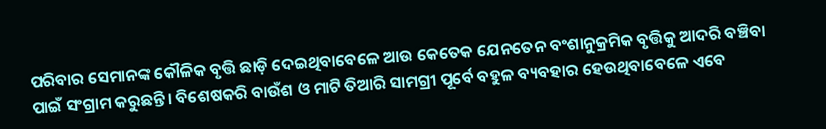ପରିବାର ସେମାନଙ୍କ କୌଳିକ ବୃତ୍ତି ଛାଡ଼ି ଦେଇଥିବାବେଳେ ଆଉ କେତେକ ଯେନତେନ ବଂଶାନୁକ୍ରମିକ ବୃତ୍ତିକୁ ଆଦରି ବଞ୍ଚିବା ପାଇଁ ସଂଗ୍ରାମ କରୁଛନ୍ତି। ବିଶେଷକରି ବାଉଁଶ ଓ ମାଟି ତିଆରି ସାମଗ୍ରୀ ପୂର୍ବେ ବହୁଳ ବ୍ୟବହାର ହେଉଥିବାବେଳେ ଏବେ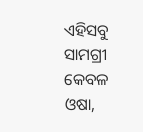ଏହିସବୁ ସାମଗ୍ରୀ କେବଳ ଓଷା,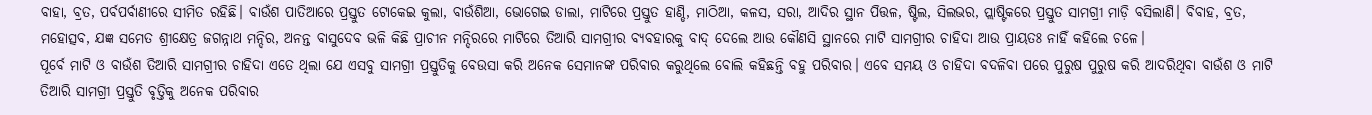ବାହା, ବ୍ରତ, ପର୍ବପର୍ବାଣୀରେ ସୀମିତ ରହିଛି। ବାଉଁଶ ପାତିଆରେ ପ୍ରସ୍ତୁତ ଟୋକେଇ କୁଲା, ବାଉଁଶିଆ, ଭୋଗେଇ ଡାଲା, ମାଟିରେ ପ୍ରସ୍ତୁତ ହାଣ୍ଡି, ମାଠିଆ, କଳସ, ସରା, ଆଦିର ସ୍ଥାନ ପିତ୍ତଳ, ଷ୍ଟିଲ, ସିଲଭର, ପ୍ଲାଷ୍ଟିକରେ ପ୍ରସ୍ତୁତ ସାମଗ୍ରୀ ମାଡ଼ି ବସିଲାଣି। ବିବାହ, ବ୍ରତ, ମହୋତ୍ସବ, ଯଜ୍ଞ ସମେତ ଶ୍ରୀକ୍ଷେତ୍ର ଜଗନ୍ନାଥ ମନ୍ଦିର, ଅନନ୍ତ ବାସୁଦେବ ଭଳି କିଛି ପ୍ରାଚୀନ ମନ୍ଦିରରେ ମାଟିରେ ତିଆରି ସାମଗ୍ରୀର ବ୍ୟବହାରକୁ ବାଦ୍ ଦେଲେ ଆଉ କୌଣସି ସ୍ଥାନରେ ମାଟି ସାମଗ୍ରୀର ଚାହିଦା ଆଉ ପ୍ରାୟତଃ ନାହିଁ କହିଲେ ଚଳେ।
ପୂର୍ବେ ମାଟି ଓ ବାଉଁଶ ତିଆରି ସାମଗ୍ରୀର ଚାହିଦା ଏତେ ଥିଲା ଯେ ଏସବୁ ସାମଗ୍ରୀ ପ୍ରସ୍ତୁତିକୁ ବେଉସା କରି ଅନେକ ସେମାନଙ୍କ ପରିବାର କରୁଥିଲେ ବୋଲି କହିଛନ୍ତି ବହୁ ପରିବାର। ଏବେ ସମୟ ଓ ଚାହିଦା ବଦଳିବା ପରେ ପୁରୁଷ ପୁରୁଷ କରି ଆଦରିଥିବା ବାଉଁଶ ଓ ମାଟି ତିଆରି ସାମଗ୍ରୀ ପ୍ରସ୍ତୁତି ବୃତ୍ତିକୁ ଅନେକ ପରିବାର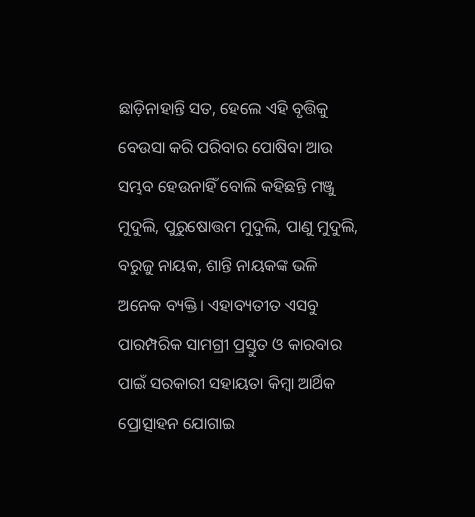ଛାଡ଼ିନାହାନ୍ତି ସତ, ହେଲେ ଏହି ବୃତ୍ତିକୁ ବେଉସା କରି ପରିବାର ପୋଷିବା ଆଉ ସମ୍ଭବ ହେଉନାହିଁ ବୋଲି କହିଛନ୍ତି ମଞ୍ଜୁ ମୁଦୁଲି, ପୁରୁଷୋତ୍ତମ ମୁଦୁଲି, ପାଣୁ ମୁଦୁଲି, ବରୁଜୁ ନାୟକ, ଶାନ୍ତି ନାୟକଙ୍କ ଭଳି ଅନେକ ବ୍ୟକ୍ତି। ଏହାବ୍ୟତୀତ ଏସବୁ ପାରମ୍ପରିକ ସାମଗ୍ରୀ ପ୍ରସ୍ତୁତ ଓ କାରବାର ପାଇଁ ସରକାରୀ ସହାୟତା କିମ୍ବା ଆର୍ଥିକ ପ୍ରୋତ୍ସାହନ ଯୋଗାଇ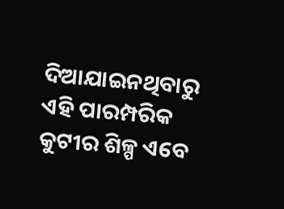ଦିଆଯାଇନଥିବାରୁ ଏହି ପାରମ୍ପରିକ କୁଟୀର ଶିଳ୍ପ ଏବେ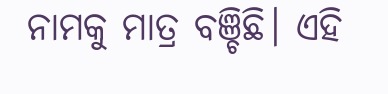ନାମକୁ ମାତ୍ର ବଞ୍ଚିଛି। ଏହି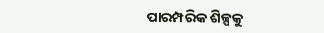ପାରମ୍ପରିକ ଶିଳ୍ପକୁ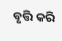ବୃତ୍ତି କରି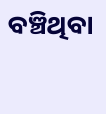ବଞ୍ଚିଥିବା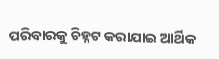ପରିବାରକୁ ଚିହ୍ନଟ କରାଯାଇ ଆର୍ଥିକ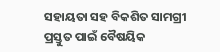ସହାୟତା ସହ ବିକଶିତ ସାମଗ୍ରୀ ପ୍ରସ୍ତୁତ ପାଇଁ ବୈଷୟିକ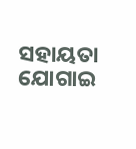ସହାୟତା ଯୋଗାଇ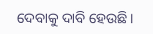ଦେବାକୁ ଦାବି ହେଉଛି।